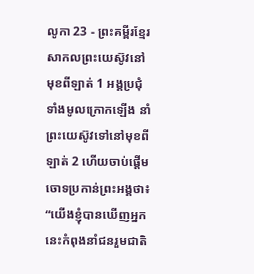លូកា 23 - ព្រះគម្ពីរខ្មែរសាកលព្រះយេស៊ូវនៅមុខពីឡាត់ 1 អង្គប្រជុំទាំងមូលក្រោកឡើង នាំព្រះយេស៊ូវទៅនៅមុខពីឡាត់ 2 ហើយចាប់ផ្ដើមចោទប្រកាន់ព្រះអង្គថា៖ “យើងខ្ញុំបានឃើញអ្នកនេះកំពុងនាំជនរួមជាតិ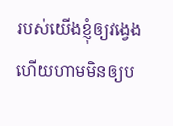របស់យើងខ្ញុំឲ្យវង្វេង ហើយហាមមិនឲ្យប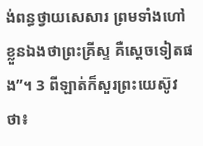ង់ពន្ធថ្វាយសេសារ ព្រមទាំងហៅខ្លួនឯងថាព្រះគ្រីស្ទ គឺស្ដេចទៀតផង”។ 3 ពីឡាត់ក៏សួរព្រះយេស៊ូវថា៖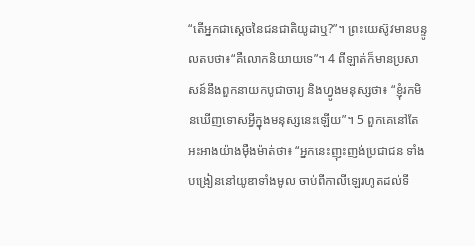“តើអ្នកជាស្ដេចនៃជនជាតិយូដាឬ?”។ ព្រះយេស៊ូវមានបន្ទូលតបថា៖“គឺលោកនិយាយទេ”។ 4 ពីឡាត់ក៏មានប្រសាសន៍នឹងពួកនាយកបូជាចារ្យ និងហ្វូងមនុស្សថា៖ “ខ្ញុំរកមិនឃើញទោសអ្វីក្នុងមនុស្សនេះឡើយ”។ 5 ពួកគេនៅតែអះអាងយ៉ាងម៉ឺងម៉ាត់ថា៖ “អ្នកនេះញុះញង់ប្រជាជន ទាំងបង្រៀននៅយូឌាទាំងមូល ចាប់ពីកាលីឡេរហូតដល់ទី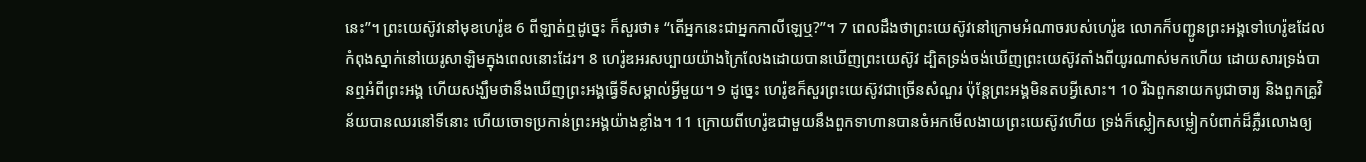នេះ”។ ព្រះយេស៊ូវនៅមុខហេរ៉ូឌ 6 ពីឡាត់ឮដូច្នេះ ក៏សួរថា៖ “តើអ្នកនេះជាអ្នកកាលីឡេឬ?”។ 7 ពេលដឹងថាព្រះយេស៊ូវនៅក្រោមអំណាចរបស់ហេរ៉ូឌ លោកក៏បញ្ជូនព្រះអង្គទៅហេរ៉ូឌដែលកំពុងស្នាក់នៅយេរូសាឡិមក្នុងពេលនោះដែរ។ 8 ហេរ៉ូឌអរសប្បាយយ៉ាងក្រៃលែងដោយបានឃើញព្រះយេស៊ូវ ដ្បិតទ្រង់ចង់ឃើញព្រះយេស៊ូវតាំងពីយូរណាស់មកហើយ ដោយសារទ្រង់បានឮអំពីព្រះអង្គ ហើយសង្ឃឹមថានឹងឃើញព្រះអង្គធ្វើទីសម្គាល់អ្វីមួយ។ 9 ដូច្នេះ ហេរ៉ូឌក៏សួរព្រះយេស៊ូវជាច្រើនសំណួរ ប៉ុន្តែព្រះអង្គមិនតបអ្វីសោះ។ 10 រីឯពួកនាយកបូជាចារ្យ និងពួកគ្រូវិន័យបានឈរនៅទីនោះ ហើយចោទប្រកាន់ព្រះអង្គយ៉ាងខ្លាំង។ 11 ក្រោយពីហេរ៉ូឌជាមួយនឹងពួកទាហានបានចំអកមើលងាយព្រះយេស៊ូវហើយ ទ្រង់ក៏ស្លៀកសម្លៀកបំពាក់ដ៏ភ្លឺរលោងឲ្យ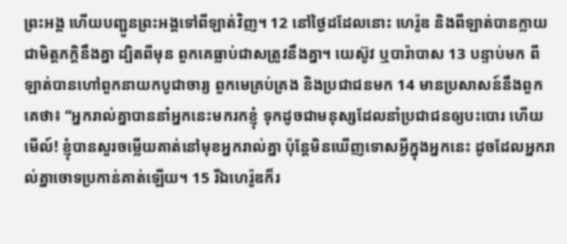ព្រះអង្គ ហើយបញ្ជូនព្រះអង្គទៅពីឡាត់វិញ។ 12 នៅថ្ងៃដដែលនោះ ហេរ៉ូឌ និងពីឡាត់បានក្លាយជាមិត្តភក្ដិនឹងគ្នា ដ្បិតពីមុន ពួកគេធ្លាប់ជាសត្រូវនឹងគ្នា។ យេស៊ូវ ឬបារ៉ាបាស 13 បន្ទាប់មក ពីឡាត់បានហៅពួកនាយកបូជាចារ្យ ពួកមេគ្រប់គ្រង និងប្រជាជនមក 14 មានប្រសាសន៍នឹងពួកគេថា៖ “អ្នករាល់គ្នាបាននាំអ្នកនេះមករកខ្ញុំ ទុកដូចជាមនុស្សដែលនាំប្រជាជនឲ្យបះបោរ ហើយមើល៍! ខ្ញុំបានសួរចម្លើយគាត់នៅមុខអ្នករាល់គ្នា ប៉ុន្តែមិនឃើញទោសអ្វីក្នុងអ្នកនេះ ដូចដែលអ្នករាល់គ្នាចោទប្រកាន់គាត់ឡើយ។ 15 រីឯហេរ៉ូឌក៏រ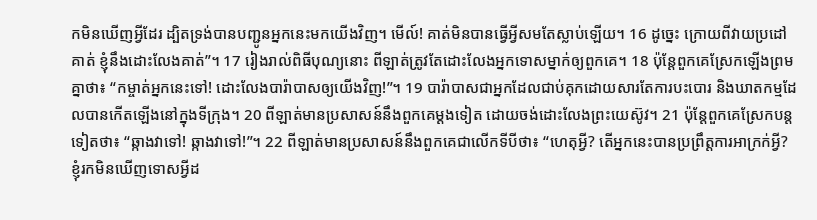កមិនឃើញអ្វីដែរ ដ្បិតទ្រង់បានបញ្ជូនអ្នកនេះមកយើងវិញ។ មើល៍! គាត់មិនបានធ្វើអ្វីសមតែស្លាប់ឡើយ។ 16 ដូច្នេះ ក្រោយពីវាយប្រដៅគាត់ ខ្ញុំនឹងដោះលែងគាត់”។ 17 រៀងរាល់ពិធីបុណ្យនោះ ពីឡាត់ត្រូវតែដោះលែងអ្នកទោសម្នាក់ឲ្យពួកគេ។ 18 ប៉ុន្តែពួកគេស្រែកឡើងព្រមគ្នាថា៖ “កម្ចាត់អ្នកនេះទៅ! ដោះលែងបារ៉ាបាសឲ្យយើងវិញ!”។ 19 បារ៉ាបាសជាអ្នកដែលជាប់គុកដោយសារតែការបះបោរ និងឃាតកម្មដែលបានកើតឡើងនៅក្នុងទីក្រុង។ 20 ពីឡាត់មានប្រសាសន៍នឹងពួកគេម្ដងទៀត ដោយចង់ដោះលែងព្រះយេស៊ូវ។ 21 ប៉ុន្តែពួកគេស្រែកបន្តទៀតថា៖ “ឆ្កាងវាទៅ! ឆ្កាងវាទៅ!”។ 22 ពីឡាត់មានប្រសាសន៍នឹងពួកគេជាលើកទីបីថា៖ “ហេតុអ្វី? តើអ្នកនេះបានប្រព្រឹត្តការអាក្រក់អ្វី? ខ្ញុំរកមិនឃើញទោសអ្វីដ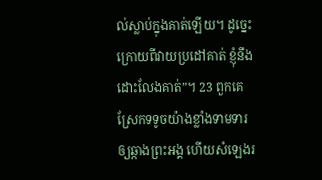ល់ស្លាប់ក្នុងគាត់ឡើយ។ ដូច្នេះ ក្រោយពីវាយប្រដៅគាត់ ខ្ញុំនឹងដោះលែងគាត់”។ 23 ពួកគេស្រែកទទូចយ៉ាងខ្លាំងទាមទារឲ្យឆ្កាងព្រះអង្គ ហើយសំឡេងរ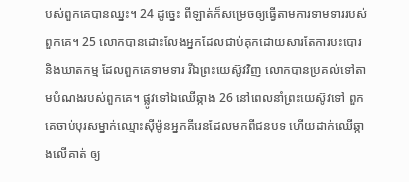បស់ពួកគេបានឈ្នះ។ 24 ដូច្នេះ ពីឡាត់ក៏សម្រេចឲ្យធ្វើតាមការទាមទាររបស់ពួកគេ។ 25 លោកបានដោះលែងអ្នកដែលជាប់គុកដោយសារតែការបះបោរ និងឃាតកម្ម ដែលពួកគេទាមទារ រីឯព្រះយេស៊ូវវិញ លោកបានប្រគល់ទៅតាមបំណងរបស់ពួកគេ។ ផ្លូវទៅឯឈើឆ្កាង 26 នៅពេលនាំព្រះយេស៊ូវទៅ ពួកគេចាប់បុរសម្នាក់ឈ្មោះស៊ីម៉ូនអ្នកគីរេនដែលមកពីជនបទ ហើយដាក់ឈើឆ្កាងលើគាត់ ឲ្យ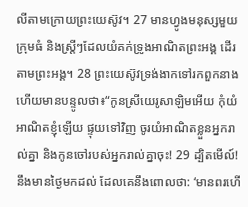លីតាមក្រោយព្រះយេស៊ូវ។ 27 មានហ្វូងមនុស្សមួយក្រុមធំ និងស្ត្រីៗដែលយំគក់ទ្រូងអាណិតព្រះអង្គ ដើរតាមព្រះអង្គ។ 28 ព្រះយេស៊ូវទ្រង់ងាកទៅរកពួកនាង ហើយមានបន្ទូលថា៖“កូនស្រីយេរូសាឡិមអើយ កុំយំអាណិតខ្ញុំឡើយ ផ្ទុយទៅវិញ ចូរយំអាណិតខ្លួនអ្នករាល់គ្នា និងកូនចៅរបស់អ្នករាល់គ្នាចុះ! 29 ដ្បិតមើល៍! នឹងមានថ្ងៃមកដល់ ដែលគេនឹងពោលថា: ‘មានពរហើ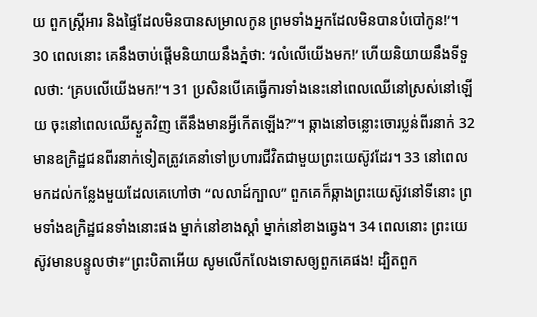យ ពួកស្ត្រីអារ និងផ្ទៃដែលមិនបានសម្រាលកូន ព្រមទាំងអ្នកដែលមិនបានបំបៅកូន!’។ 30 ពេលនោះ គេនឹងចាប់ផ្ដើមនិយាយនឹងភ្នំថា: ‘រលំលើយើងមក!’ ហើយនិយាយនឹងទីទួលថា: ‘គ្របលើយើងមក!’។ 31 ប្រសិនបើគេធ្វើការទាំងនេះនៅពេលឈើនៅស្រស់នៅឡើយ ចុះនៅពេលឈើស្ងួតវិញ តើនឹងមានអ្វីកើតឡើង?”។ ឆ្កាងនៅចន្លោះចោរប្លន់ពីរនាក់ 32 មានឧក្រិដ្ឋជនពីរនាក់ទៀតត្រូវគេនាំទៅប្រហារជីវិតជាមួយព្រះយេស៊ូវដែរ។ 33 នៅពេលមកដល់កន្លែងមួយដែលគេហៅថា “លលាដ៍ក្បាល” ពួកគេក៏ឆ្កាងព្រះយេស៊ូវនៅទីនោះ ព្រមទាំងឧក្រិដ្ឋជនទាំងនោះផង ម្នាក់នៅខាងស្ដាំ ម្នាក់នៅខាងឆ្វេង។ 34 ពេលនោះ ព្រះយេស៊ូវមានបន្ទូលថា៖“ព្រះបិតាអើយ សូមលើកលែងទោសឲ្យពួកគេផង! ដ្បិតពួក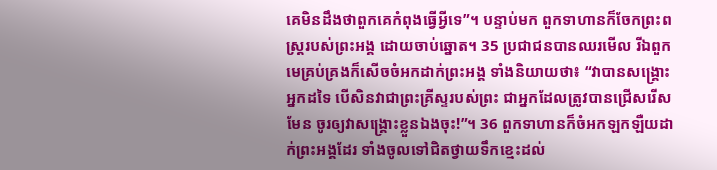គេមិនដឹងថាពួកគេកំពុងធ្វើអ្វីទេ”។ បន្ទាប់មក ពួកទាហានក៏ចែកព្រះពស្ត្ររបស់ព្រះអង្គ ដោយចាប់ឆ្នោត។ 35 ប្រជាជនបានឈរមើល រីឯពួកមេគ្រប់គ្រងក៏សើចចំអកដាក់ព្រះអង្គ ទាំងនិយាយថា៖ “វាបានសង្គ្រោះអ្នកដទៃ បើសិនវាជាព្រះគ្រីស្ទរបស់ព្រះ ជាអ្នកដែលត្រូវបានជ្រើសរើសមែន ចូរឲ្យវាសង្គ្រោះខ្លួនឯងចុះ!”។ 36 ពួកទាហានក៏ចំអកឡកឡឺយដាក់ព្រះអង្គដែរ ទាំងចូលទៅជិតថ្វាយទឹកខ្មេះដល់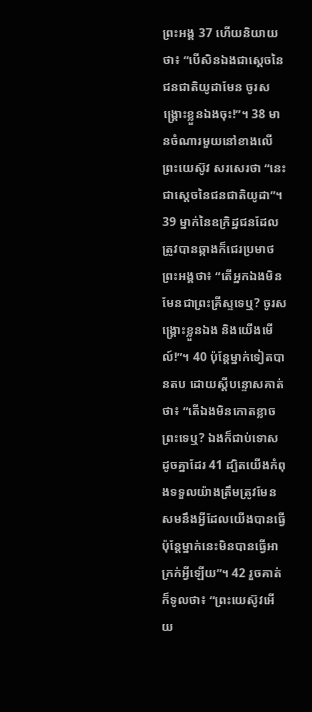ព្រះអង្គ 37 ហើយនិយាយថា៖ “បើសិនឯងជាស្ដេចនៃជនជាតិយូដាមែន ចូរសង្គ្រោះខ្លួនឯងចុះ!”។ 38 មានចំណារមួយនៅខាងលើព្រះយេស៊ូវ សរសេរថា “នេះជាស្ដេចនៃជនជាតិយូដា”។ 39 ម្នាក់នៃឧក្រិដ្ឋជនដែលត្រូវបានឆ្កាងក៏ជេរប្រមាថព្រះអង្គថា៖ “តើអ្នកឯងមិនមែនជាព្រះគ្រីស្ទទេឬ? ចូរសង្គ្រោះខ្លួនឯង និងយើងមើល៍!”។ 40 ប៉ុន្តែម្នាក់ទៀតបានតប ដោយស្ដីបន្ទោសគាត់ថា៖ “តើឯងមិនកោតខ្លាចព្រះទេឬ? ឯងក៏ជាប់ទោសដូចគ្នាដែរ 41 ដ្បិតយើងកំពុងទទួលយ៉ាងត្រឹមត្រូវមែន សមនឹងអ្វីដែលយើងបានធ្វើ ប៉ុន្តែម្នាក់នេះមិនបានធ្វើអាក្រក់អ្វីឡើយ”។ 42 រួចគាត់ក៏ទូលថា៖ “ព្រះយេស៊ូវអើយ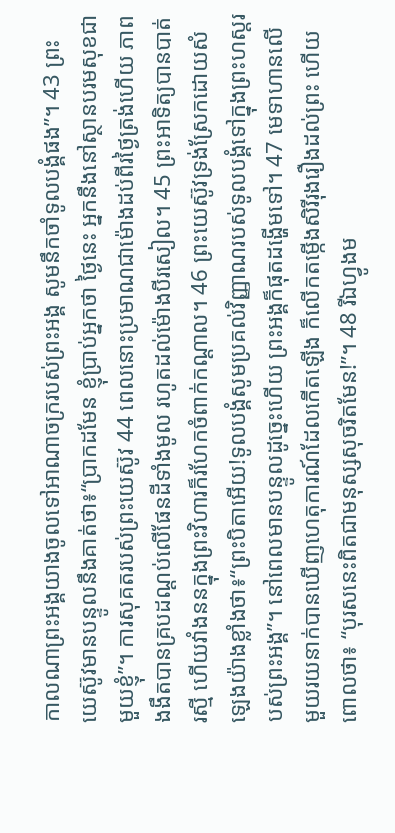កាលណាព្រះអង្គយាងចូលទៅអាណាចក្ររបស់ព្រះអង្គ សូមនឹកចាំទូលបង្គំផង”។ 43 ព្រះយេស៊ូវមានបន្ទូលនឹងគាត់ថា៖“ប្រាកដមែន ខ្ញុំប្រាប់អ្នកថា ថ្ងៃនេះ អ្នកនឹងនៅស្ថានបរមសុខជាមួយខ្ញុំ”។ ការសុគតរបស់ព្រះយេស៊ូវ 44 ពេលនោះប្រមាណជាម៉ោងដប់ពីរថ្ងៃត្រង់ហើយ ភាពងងឹតបានគ្របដណ្ដប់លើផែនដីទាំងមូល រហូតដល់ម៉ោងបីរសៀល។ 45 ព្រះអាទិត្យបានបាត់រស្មី ហើយវាំងននក្នុងព្រះវិហារក៏រហែកចំពាក់កណ្ដាល។ 46 ព្រះយេស៊ូវទ្រង់ស្រែកដោយសំឡេងយ៉ាងខ្លាំងថា៖“ព្រះបិតាអើយ!ទូលបង្គំសូមប្រគល់វិញ្ញាណរបស់ទូលបង្គំទៅក្នុងព្រះហស្តរបស់ព្រះអង្គ”។ នៅពេលមានបន្ទូលដូច្នេះហើយ ព្រះអង្គក៏ផុតដង្ហើមទៅ។ 47 មេទាហានលើមួយរយនាក់បានឃើញហេតុការណ៍ដែលកើតឡើង ក៏លើកតម្កើងសិរីរុងរឿងដល់ព្រះ ហើយពោលថា៖ “បុរសនេះពិតជាមនុស្សសុចរិតមែន!”។ 48 រីឯហ្វូងម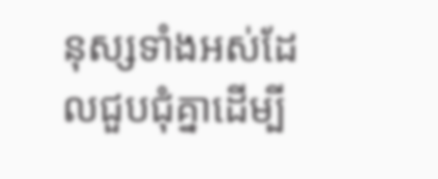នុស្សទាំងអស់ដែលជួបជុំគ្នាដើម្បី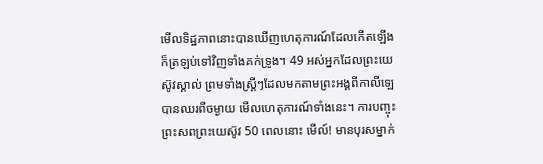មើលទិដ្ឋភាពនោះបានឃើញហេតុការណ៍ដែលកើតឡើង ក៏ត្រឡប់ទៅវិញទាំងគក់ទ្រូង។ 49 អស់អ្នកដែលព្រះយេស៊ូវស្គាល់ ព្រមទាំងស្ត្រីៗដែលមកតាមព្រះអង្គពីកាលីឡេបានឈរពីចម្ងាយ មើលហេតុការណ៍ទាំងនេះ។ ការបញ្ចុះព្រះសពព្រះយេស៊ូវ 50 ពេលនោះ មើល៍! មានបុរសម្នាក់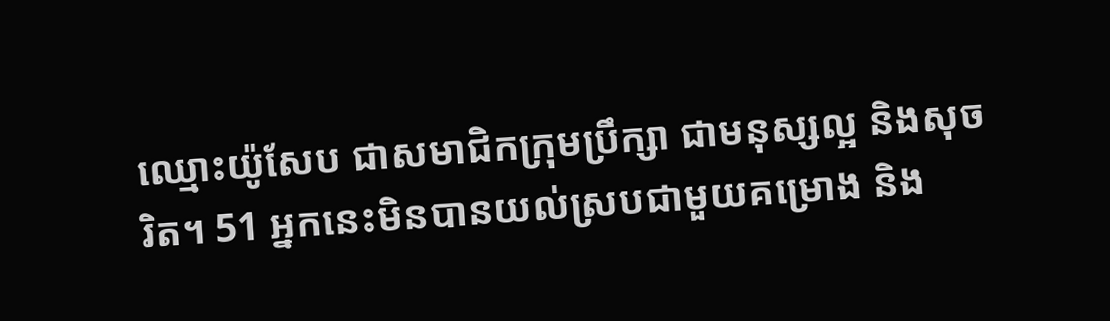ឈ្មោះយ៉ូសែប ជាសមាជិកក្រុមប្រឹក្សា ជាមនុស្សល្អ និងសុចរិត។ 51 អ្នកនេះមិនបានយល់ស្របជាមួយគម្រោង និង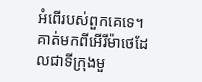អំពើរបស់ពួកគេទេ។ គាត់មកពីអើរីម៉ាថេដែលជាទីក្រុងមួ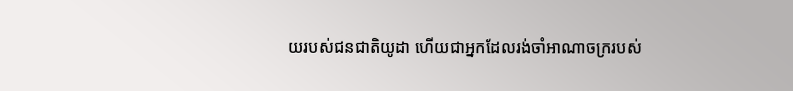យរបស់ជនជាតិយូដា ហើយជាអ្នកដែលរង់ចាំអាណាចក្ររបស់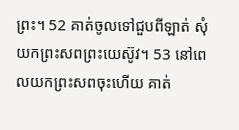ព្រះ។ 52 គាត់ចូលទៅជួបពីឡាត់ សុំយកព្រះសពព្រះយេស៊ូវ។ 53 នៅពេលយកព្រះសពចុះហើយ គាត់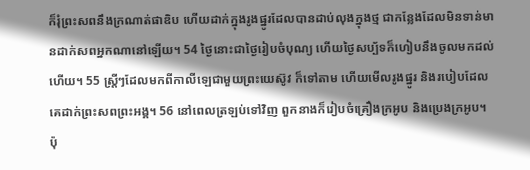ក៏រុំព្រះសពនឹងក្រណាត់ផាឌិប ហើយដាក់ក្នុងរូងផ្នូរដែលបានដាប់លុងក្នុងថ្ម ជាកន្លែងដែលមិនទាន់មានដាក់សពអ្នកណានៅឡើយ។ 54 ថ្ងៃនោះជាថ្ងៃរៀបចំបុណ្យ ហើយថ្ងៃសប្ប័ទក៏ហៀបនឹងចូលមកដល់ហើយ។ 55 ស្ត្រីៗដែលមកពីកាលីឡេជាមួយព្រះយេស៊ូវ ក៏ទៅតាម ហើយមើលរូងផ្នូរ និងរបៀបដែលគេដាក់ព្រះសពព្រះអង្គ។ 56 នៅពេលត្រឡប់ទៅវិញ ពួកនាងក៏រៀបចំគ្រឿងក្រអូប និងប្រេងក្រអូប។ ប៉ុ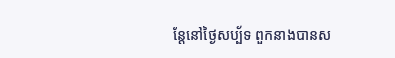ន្តែនៅថ្ងៃសប្ប័ទ ពួកនាងបានស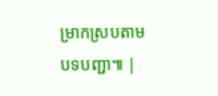ម្រាកស្របតាមបទបញ្ជា៕ |